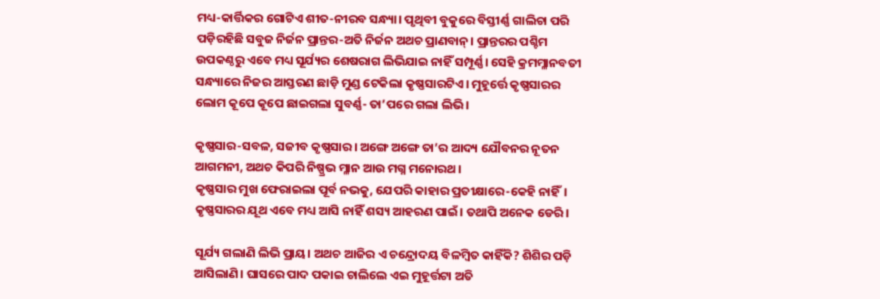ମଧ୍ୟ-କାର୍ତ୍ତିକର ଗୋଟିଏ ଶୀତ-ନୀରବ ସନ୍ଧ୍ୟା। ପୃଥିବୀ ବୁକୁରେ ବିସ୍ତୀର୍ଣ୍ଣ ଗାଲିଚା ପରି ପଡ଼ିରହିଛି ସବୁଜ ନିର୍ଜନ ପ୍ରାନ୍ତର-ଅତି ନିର୍ଜନ ଅଥଚ ପ୍ରାଣବାନ୍‌। ପ୍ରାନ୍ତରର ପଶ୍ଚିମ ଉପକଣ୍ଠରୁ ଏବେ ମଧ୍ୟ ସୂର୍ଯ୍ୟର ଶେଷରାଗ ଲିଭିଯାଇ ନାହିଁ ସମ୍ପୂର୍ଣ୍ଣ। ସେହି କ୍ରମମ୍ଳାନବତୀ ସନ୍ଧ୍ୟାରେ ନିଜର ଆସ୍ତରଣ ଛାଡ଼ି ମୁଣ୍ଡ ଟେକିଲା କୃଷ୍ଣସାରଟିଏ। ମୁହୂର୍ତ୍ତେ କୃଷ୍ଣସାରର ଲୋମ କୂପେ କୂପେ ଛାଇଗଲା ସୁବର୍ଣ୍ଣ- ତା’ପରେ ଗଲା ଲିଭି।

କୃଷ୍ଣସାର-ସବଳ, ସଜୀବ କୃଷ୍ଣସାର। ଅଙ୍ଗେ ଅଙ୍ଗେ ତା’ର ଆଦ୍ୟ ଯୌବନର ନୂତନ ଆଗମନୀ, ଅଥଚ କିପରି ନିଷ୍ପ୍ରଭ ମ୍ଳାନ ଆଉ ମଗ୍ନ ମନୋରଥ।
କୃଷ୍ଣସାର ମୁଖ ଫେରାଇଲା ପୂର୍ବ ନଭକୁ, ଯେପରି କାହାର ପ୍ରତୀକ୍ଷାରେ-କେହି ନାହିଁ। କୃଷ୍ଣସାରର ଯୂଥ ଏବେ ମଧ୍ୟ ଆସି ନାହିଁ ଶସ୍ୟ ଆହରଣ ପାଇଁ। ତଥାପି ଅନେକ ଡେରି।

ସୂର୍ଯ୍ୟ ଗଲାଣି ଲିଭି ପ୍ରାୟ। ଅଥଚ ଆଜିର ଏ ଚନ୍ଦ୍ରୋଦୟ ବିଳମ୍ବିତ କାହିଁକି? ଶିଶିର ପଡ଼ି ଆସିଲାଣି। ଘାସରେ ପାଦ ପକାଇ ଚାଲିଲେ ଏଇ ମୁହୂର୍ତ୍ତଟା ଅତି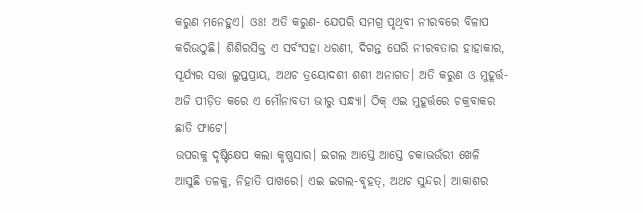କରୁଣ ମନେହୁଏ। ଓଃ! ଅତି କରୁଣ- ଯେପରି ସମଗ୍ର ପୃଥିବୀ ନୀରବରେ ବିଳାପ କରିଉଠୁଛି। ଶିଶିରସିକ୍ତ ଏ ସର୍ବଂସହା ଧରଣୀ, ଦିଗନ୍ତ ଘେରି ନୀରବତାର ହାହାକାର, ସୂର୍ଯ୍ୟର ସତ୍ତା ଲୁପ୍ତପ୍ରାୟ, ଅଥଚ ତ୍ରୟୋଦଶୀ ଶଶୀ ଅନାଗତ। ଅତି କରୁଣ ଓ ମୁହୂର୍ତ୍ତ-ଅଜି ପୀଡ଼ିତ କରେ ଏ ମୌନାବତୀ ଭୀରୁ ସନ୍ଧ୍ୟା। ଠିକ୍‌ ଏଇ ମୁହୂର୍ତ୍ତରେ ଚକ୍ରବାକର ଛାତି ଫାଟେ।
ଉପରକୁ ଦୃଷ୍ଟିକ୍ଷେପ କଲା କୃଷ୍ଣସାର। ଇଗଲ ଆସ୍ତେ ଆସ୍ତେ ଚକାଭଉଁରୀ ଖେଳି ଆସୁଛି ତଳକୁ, ନିହାତି ପାଖରେ। ଏଇ ଇଗଲ-ବୃହତ୍‌, ଅଥଚ ସୁନ୍ଦର। ଆକାଶର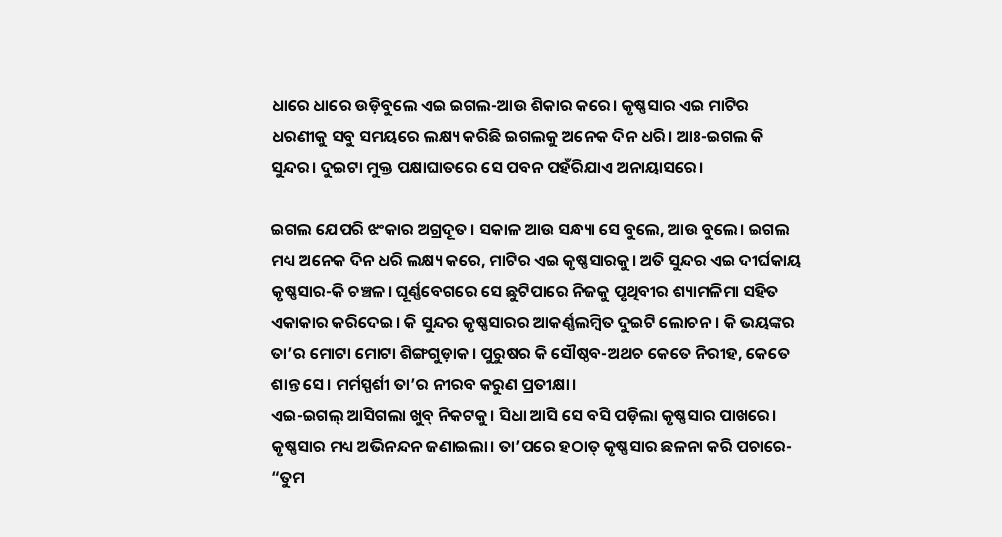ଧାରେ ଧାରେ ଉଡ଼ିବୁଲେ ଏଇ ଇଗଲ-ଆଉ ଶିକାର କରେ। କୃଷ୍ଣସାର ଏଇ ମାଟିର ଧରଣୀକୁ ସବୁ ସମୟରେ ଲକ୍ଷ୍ୟ କରିଛି ଇଗଲକୁ ଅନେକ ଦିନ ଧରି। ଆଃ-ଇଗଲ କି ସୁନ୍ଦର। ଦୁଇଟା ମୁକ୍ତ ପକ୍ଷାଘାତରେ ସେ ପବନ ପହଁରିଯାଏ ଅନାୟାସରେ।

ଇଗଲ ଯେପରି ଝଂକାର ଅଗ୍ରଦୂତ। ସକାଳ ଆଉ ସନ୍ଧ୍ୟା ସେ ବୁଲେ, ଆଉ ବୁଲେ। ଇଗଲ ମଧ୍ୟ ଅନେକ ଦିନ ଧରି ଲକ୍ଷ୍ୟ କରେ, ମାଟିର ଏଇ କୃଷ୍ଣସାରକୁ। ଅତି ସୁନ୍ଦର ଏଇ ଦୀର୍ଘକାୟ କୃଷ୍ଣସାର-କି ଚଞ୍ଚଳ। ଘୂର୍ଣ୍ଣବେଗରେ ସେ ଛୁଟିପାରେ ନିଜକୁ ପୃଥିବୀର ଶ୍ୟାମଳିମା ସହିତ ଏକାକାର କରିଦେଇ। କି ସୁନ୍ଦର କୃଷ୍ଣସାରର ଆକର୍ଣ୍ଣଲମ୍ବିତ ଦୁଇଟି ଲୋଚନ। କି ଭୟଙ୍କର ତା’ର ମୋଟା ମୋଟା ଶିଙ୍ଗଗୁଡ଼ାକ। ପୁରୁଷର କି ସୌଷ୍ଠବ-ଅଥଚ କେତେ ନିରୀହ, କେତେ ଶାନ୍ତ ସେ। ମର୍ମସ୍ପର୍ଶୀ ତା’ର ନୀରବ କରୁଣ ପ୍ରତୀକ୍ଷା।
ଏଇ-ଇଗଲ୍‌ ଆସିଗଲା ଖୁବ୍‌ ନିକଟକୁ। ସିଧା ଆସି ସେ ବସି ପଡ଼ିଲା କୃଷ୍ଣସାର ପାଖରେ। କୃଷ୍ଣସାର ମଧ୍ୟ ଅଭିନନ୍ଦନ ଜଣାଇଲା। ତା’ପରେ ହଠାତ୍‌ କୃଷ୍ଣସାର ଛଳନା କରି ପଚାରେ-
“ତୁମ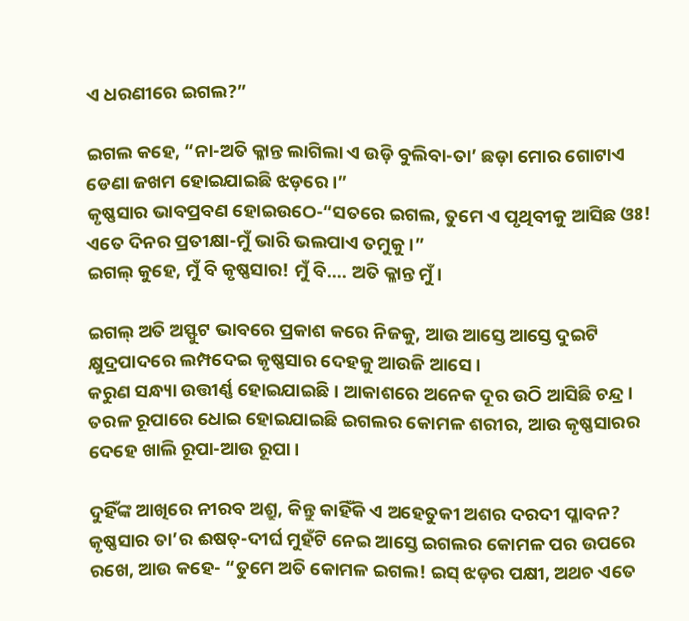ଏ ଧରଣୀରେ ଇଗଲ?”

ଇଗଲ କହେ, “ନା-ଅତି କ୍ଳାନ୍ତ ଲାଗିଲା ଏ ଉଡ଼ି ବୁଲିବା-ତା’ ଛଡ଼ା ମୋର ଗୋଟାଏ ଡେଣା ଜଖମ ହୋଇଯାଇଛି ଝଡ଼ରେ।”
କୃଷ୍ଣସାର ଭାବପ୍ରବଣ ହୋଇଉଠେ-“ସତରେ ଇଗଲ, ତୁମେ ଏ ପୃଥିବୀକୁ ଆସିଛ ଓଃ! ଏତେ ଦିନର ପ୍ରତୀକ୍ଷା-ମୁଁ ଭାରି ଭଲପାଏ ତମୁକୁ।”
ଇଗଲ୍‌ କୁହେ, ମୁଁ ବି କୃଷ୍ଣସାର! ମୁଁ ବି…. ଅତି କ୍ଳାନ୍ତ ମୁଁ।

ଇଗଲ୍‌ ଅତି ଅସ୍ଫୁଟ ଭାବରେ ପ୍ରକାଶ କରେ ନିଜକୁ, ଆଉ ଆସ୍ତେ ଆସ୍ତେ ଦୁଇଟି କ୍ଷୁଦ୍ରପାଦରେ ଲମ୍ପଦେଇ କୃଷ୍ଣସାର ଦେହକୁ ଆଉଜି ଆସେ।
କରୁଣ ସନ୍ଧ୍ୟା ଉତ୍ତୀର୍ଣ୍ଣ ହୋଇଯାଇଛି। ଆକାଶରେ ଅନେକ ଦୂର ଉଠି ଆସିଛି ଚନ୍ଦ୍ର।
ତରଳ ରୂପାରେ ଧୋଇ ହୋଇଯାଇଛି ଇଗଲର କୋମଳ ଶରୀର, ଆଉ କୃଷ୍ଣସାରର ଦେହେ ଖାଲି ରୂପା-ଆଉ ରୂପା।

ଦୁହିଁଙ୍କ ଆଖିରେ ନୀରବ ଅଶ୍ରୁ, କିନ୍ତୁ କାହିଁକି ଏ ଅହେତୁକୀ ଅଶର ଦରଦୀ ପ୍ଳାବନ?
କୃଷ୍ଣସାର ତା’ର ଈଷତ୍‌-ଦୀର୍ଘ ମୁହଁଟି ନେଇ ଆସ୍ତେ ଇଗଲର କୋମଳ ପର ଉପରେ ରଖେ, ଆଉ କହେ- “ତୁମେ ଅତି କୋମଳ ଇଗଲ! ଇସ୍‌ ଝଡ଼ର ପକ୍ଷୀ, ଅଥଚ ଏତେ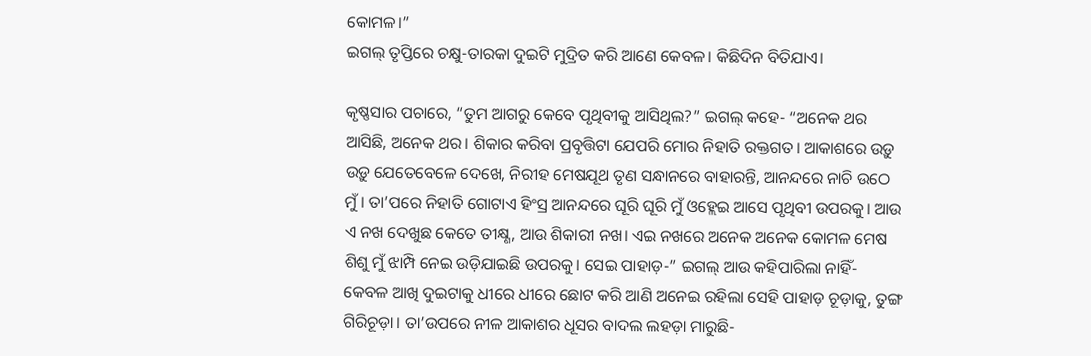କୋମଳ।”
ଇଗଲ୍‌ ତୃପ୍ତିରେ ଚକ୍ଷୁ-ତାରକା ଦୁଇଟି ମୁଦ୍ରିତ କରି ଆଣେ କେବଳ। କିଛିଦିନ ବିତିଯାଏ।

କୃଷ୍ଣସାର ପଚାରେ, “ତୁମ ଆଗରୁ କେବେ ପୃଥିବୀକୁ ଆସିଥିଲ?” ଇଗଲ୍‌ କହେ- “ଅନେକ ଥର ଆସିଛି, ଅନେକ ଥର। ଶିକାର କରିବା ପ୍ରବୃତ୍ତିଟା ଯେପରି ମୋର ନିହାତି ରକ୍ତଗତ। ଆକାଶରେ ଉଡ଼ୁ ଉଡ଼ୁ ଯେତେବେଳେ ଦେଖେ, ନିରୀହ ମେଷଯୂଥ ତୃଣ ସନ୍ଧାନରେ ବାହାରନ୍ତି, ଆନନ୍ଦରେ ନାଚି ଉଠେ ମୁଁ। ତା’ପରେ ନିହାତି ଗୋଟାଏ ହିଂସ୍ର ଆନନ୍ଦରେ ଘୂରି ଘୂରି ମୁଁ ଓହ୍ଲେଇ ଆସେ ପୃଥିବୀ ଉପରକୁ। ଆଉ ଏ ନଖ ଦେଖୁଛ କେତେ ତୀକ୍ଷ୍ଣ, ଆଉ ଶିକାରୀ ନଖ। ଏଇ ନଖରେ ଅନେକ ଅନେକ କୋମଳ ମେଷ ଶିଶୁ ମୁଁ ଝାମ୍ପି ନେଇ ଉଡ଼ିଯାଇଛି ଉପରକୁ। ସେଇ ପାହାଡ଼-” ଇଗଲ୍‌ ଆଉ କହିପାରିଲା ନାହିଁ- କେବଳ ଆଖି ଦୁଇଟାକୁ ଧୀରେ ଧୀରେ ଛୋଟ କରି ଆଣି ଅନେଇ ରହିଲା ସେହି ପାହାଡ଼ ଚୂଡ଼ାକୁ, ତୁଙ୍ଗ ଗିରିଚୂଡ଼ା। ତା’ଉପରେ ନୀଳ ଆକାଶର ଧୂସର ବାଦଲ ଲହଡ଼ା ମାରୁଛି-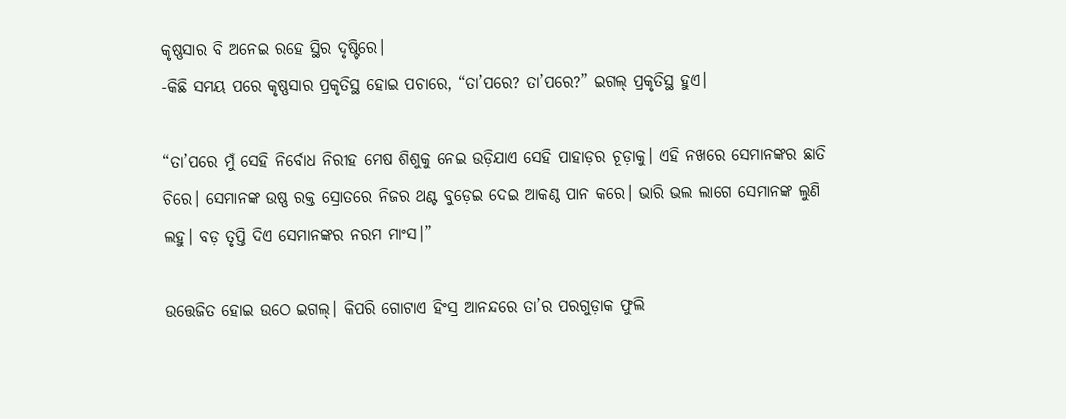କୃଷ୍ଣସାର ବି ଅନେଇ ରହେ ସ୍ଥିର ଦୃଷ୍ଟିରେ।
-କିଛି ସମୟ ପରେ କୃଷ୍ଣସାର ପ୍ରକୃତିସ୍ଥ ହୋଇ ପଚାରେ, “ତା’ପରେ? ତା’ପରେ?” ଇଗଲ୍‌ ପ୍ରକୃତିସ୍ଥ ହୁଏ।

“ତା’ପରେ ମୁଁ ସେହି ନିର୍ବୋଧ ନିରୀହ ମେଷ ଶିଶୁକୁ ନେଇ ଉଡ଼ିଯାଏ ସେହି ପାହାଡ଼ର ଚୂଡ଼ାକୁ। ଏହି ନଖରେ ସେମାନଙ୍କର ଛାତି ଚିରେ। ସେମାନଙ୍କ ଉଷ୍ଣ ରକ୍ତ ସ୍ରୋତରେ ନିଜର ଥଣ୍ଟ ବୁଡ଼େଇ ଦେଇ ଆକଣ୍ଠ ପାନ କରେ। ଭାରି ଭଲ ଲାଗେ ସେମାନଙ୍କ ଲୁଣି ଲହୁ। ବଡ଼ ତୃପ୍ତି ଦିଏ ସେମାନଙ୍କର ନରମ ମାଂସ।”

ଉତ୍ତେଜିତ ହୋଇ ଉଠେ ଇଗଲ୍‌। କିପରି ଗୋଟାଏ ହିଂସ୍ର ଆନନ୍ଦରେ ତା’ର ପରଗୁଡ଼ାକ ଫୁଲି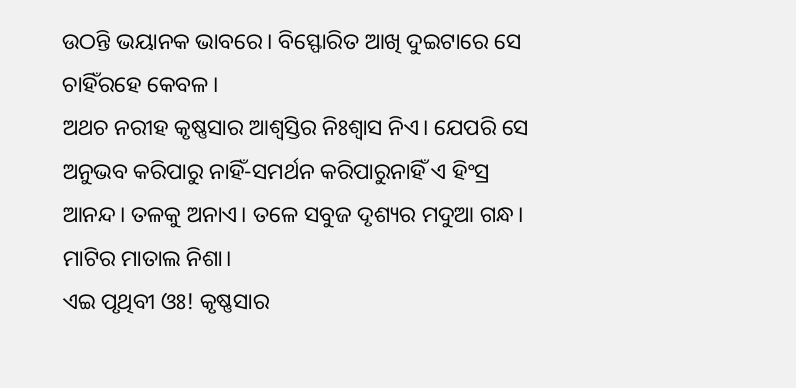ଉଠନ୍ତି ଭୟାନକ ଭାବରେ। ବିସ୍ଫୋରିତ ଆଖି ଦୁଇଟାରେ ସେ ଚାହିଁରହେ କେବଳ।
ଅଥଚ ନରୀହ କୃଷ୍ଣସାର ଆଶ୍ବସ୍ତିର ନିଃଶ୍ବାସ ନିଏ। ଯେପରି ସେ ଅନୁଭବ କରିପାରୁ ନାହିଁ-ସମର୍ଥନ କରିପାରୁନାହିଁ ଏ ହିଂସ୍ର ଆନନ୍ଦ। ତଳକୁ ଅନାଏ। ତଳେ ସବୁଜ ଦୃଶ୍ୟର ମଦୁଆ ଗନ୍ଧ। ମାଟିର ମାତାଲ ନିଶା।
ଏଇ ପୃଥିବୀ ଓଃ! କୃଷ୍ଣସାର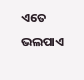ଏତେ ଭଲପାଏ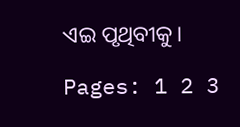ଏଇ ପୃଥିବୀକୁ।

Pages: 1 2 3